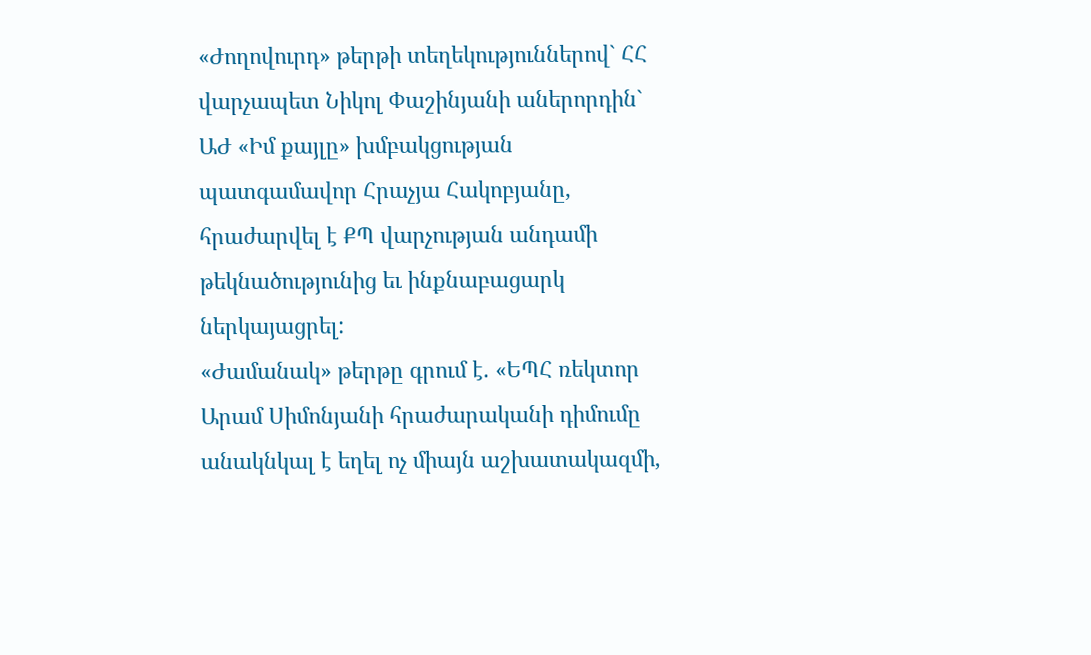«Ժողովուրդ» թերթի տեղեկություններով` ՀՀ վարչապետ Նիկոլ Փաշինյանի աներորդին` ԱԺ «Իմ քայլը» խմբակցության պատգամավոր Հրաչյա Հակոբյանը, հրաժարվել է ՔՊ վարչության անդամի թեկնածությունից եւ ինքնաբացարկ ներկայացրել:
«Ժամանակ» թերթը գրում է. «ԵՊՀ ռեկտոր Արամ Սիմոնյանի հրաժարականի դիմումը անակնկալ է եղել ոչ միայն աշխատակազմի,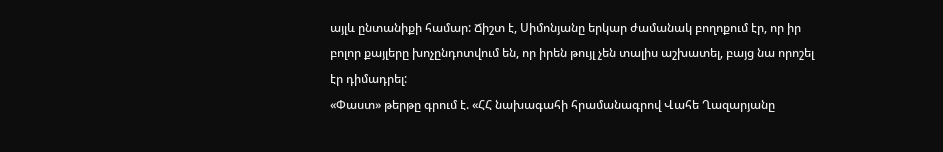այլև ընտանիքի համար: Ճիշտ է, Սիմոնյանը երկար ժամանակ բողոքում էր, որ իր բոլոր քայլերը խոչընդոտվում են, որ իրեն թույլ չեն տալիս աշխատել, բայց նա որոշել էր դիմադրել:
«Փաստ» թերթը գրում է. «ՀՀ նախագահի հրամանագրով Վահե Ղազարյանը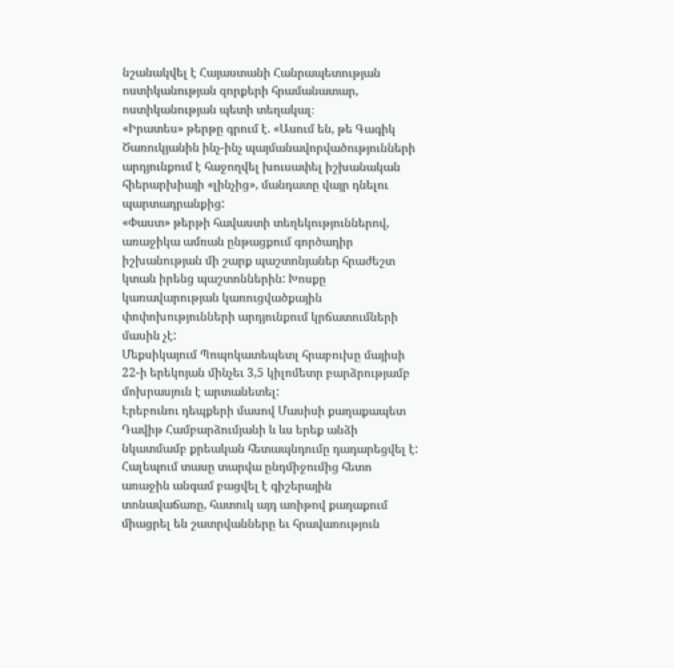նշանակվել է Հայաստանի Հանրապետության ոստիկանության զորքերի հրամանատար, ոստիկանության պետի տեղակալ։
«Իրատես» թերթը գրում է. «Ասում են, թե Գագիկ Ծառուկյանին ինչ-ինչ պայմանավորվածությունների արդյունքում է հաջողվել խուսափել իշխանական հիերարխիայի «լինչից», մանդատը վայր դնելու պարտադրանքից:
«Փաստ» թերթի հավաստի տեղեկություններով, առաջիկա ամռան ընթացքում գործադիր իշխանության մի շարք պաշտոնյաներ հրաժեշտ կտան իրենց պաշտոններին: Խոսքը կառավարության կառուցվածքային փոփոխությունների արդյունքում կրճատումների մասին չէ:
Մեքսիկայում Պոպոկատեպետլ հրաբուխը մայիսի 22-ի երեկոյան մինչեւ 3,5 կիլոմետր բարձրությամբ մոխրասյուն է արտանետել:
Էրեբունու դեպքերի մասով Մասիսի քաղաքապետ Դավիթ Համբարձումյանի և ևս երեք անձի նկատմամբ քրեական հետապնդումը դադարեցվել է:
Հալեպում տասը տարվա ընդմիջումից հետո առաջին անգամ բացվել է գիշերային տոնավաճառը, հատուկ այդ առիթով քաղաքում միացրել են շատրվանները եւ հրավառություն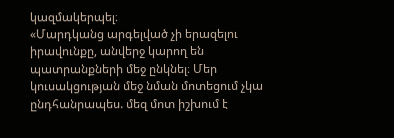կազմակերպել։
«Մարդկանց արգելված չի երազելու իրավունքը, անվերջ կարող են պատրանքների մեջ ընկնել։ Մեր կուսակցության մեջ նման մոտեցում չկա ընդհանրապես. մեզ մոտ իշխում է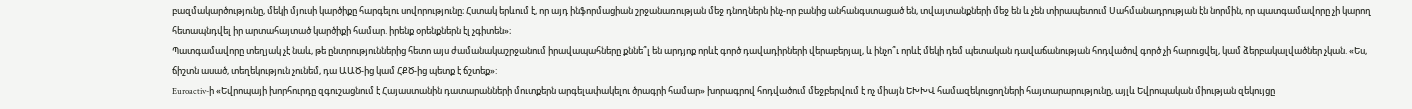բազմակարծությունը, մեկի մյուսի կարծիքը հարգելու սովորությունը։ Հստակ երևում է, որ այդ ինֆորմացիան շրջանառության մեջ դնողներն ինչ-որ բանից անհանգստացած են, տվայտանքների մեջ են և չեն տիրապետում Սահմանադրության էն նորմին, որ պատգամավորը չի կարող հետապնդվել իր արտահայտած կարծիքի համար. իրենք օրենքներն էլ չգիտեն»։
Պատգամավորը տեղյակ չէ նաև, թե ընտրություններից հետո այս ժամանակաշրջանում իրավապահները քննե՞լ են արդյոք որևէ գործ դավադիրների վերաբերյալ, և ինչո՞ւ որևէ մեկի դեմ պետական դավաճանության հոդվածով գործ չի հարուցվել, կամ ձերբակալվածներ չկան. «Ես, ճիշտն ասած, տեղեկություն չունեմ, դա ԱԱԾ-ից կամ ՀՔԾ-ից պետք է ճշտեք»:
Euroactiv-ի «Եվրոպայի խորհուրդը զգուշացնում է Հայաստանին դատարանների մուտքերն արգելափակելու ծրագրի համար» խորագրով հոդվածում մեջբերվում է ոչ միայն ԵԽԽՎ համազեկուցողների հայտարարությունը, այլև Եվրոպական միության զեկույցը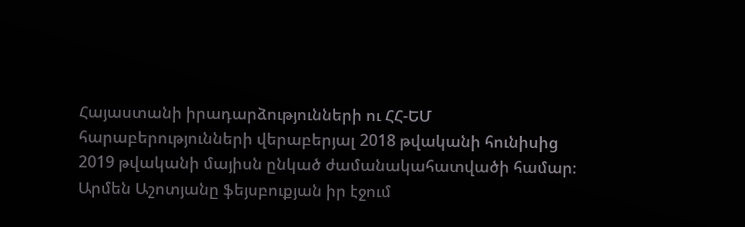Հայաստանի իրադարձությունների ու ՀՀ-ԵՄ հարաբերությունների վերաբերյալ 2018 թվականի հունիսից 2019 թվականի մայիսն ընկած ժամանակահատվածի համար։
Արմեն Աշոտյանը ֆեյսբուքյան իր էջում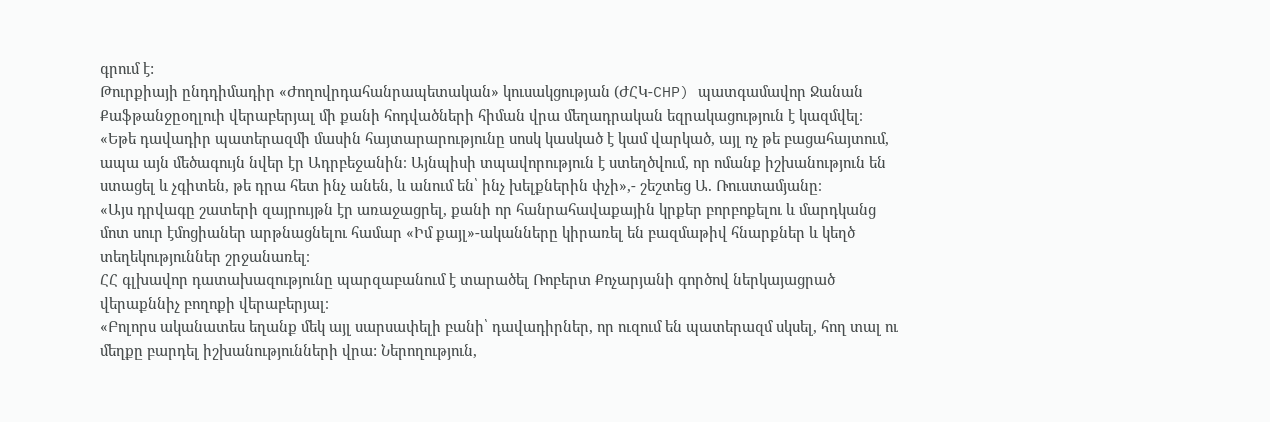գրում է:
Թուրքիայի ընդդիմադիր «Ժողովրդահանրապետական» կուսակցության (ԺՀԿ-CHP) պատգամավոր Ջանան Քաֆթանջըօղլուի վերաբերյալ մի քանի հոդվածների հիման վրա մեղադրական եզրակացություն է կազմվել։
«Եթե դավադիր պատերազմի մասին հայտարարությունը սոսկ կասկած է կամ վարկած, այլ ոչ թե բացահայտում, ապա այն մեծագույն նվեր էր Ադրբեջանին։ Այնպիսի տպավորություն է ստեղծվում, որ ոմանք իշխանություն են ստացել և չգիտեն, թե դրա հետ ինչ անեն, և անում են՝ ինչ խելքներին փչի»,- շեշտեց Ա. Ռուստամյանը։
«Այս դրվագը շատերի զայրույթն էր առաջացրել, քանի որ հանրահավաքային կրքեր բորբոքելու և մարդկանց մոտ սուր էմոցիաներ արթնացնելու համար «Իմ քայլ»-ականները կիրառել են բազմաթիվ հնարքներ և կեղծ տեղեկություններ շրջանառել։
ՀՀ գլխավոր դատախազությունը պարզաբանում է տարածել Ռոբերտ Քոչարյանի գործով ներկայացրած վերաքննիչ բողոքի վերաբերյալ։
«Բոլորս ականատես եղանք մեկ այլ սարսափելի բանի՝ դավադիրներ, որ ուզում են պատերազմ սկսել, հող տալ ու մեղքը բարդել իշխանությունների վրա: Ներողություն,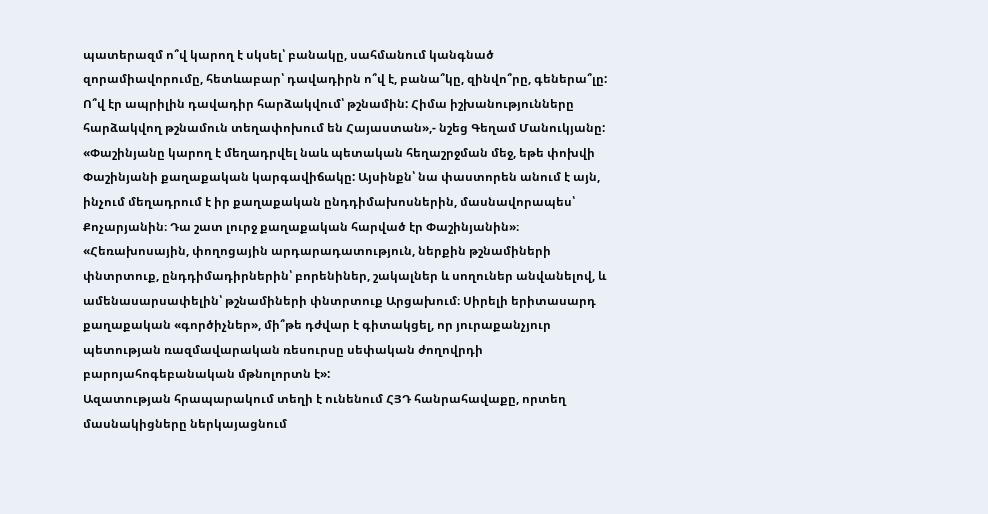պատերազմ ո՞վ կարող է սկսել՝ բանակը, սահմանում կանգնած զորամիավորումը, հետևաբար՝ դավադիրն ո՞վ է, բանա՞կը, զինվո՞րը, գեներա՞լը: Ո՞վ էր ապրիլին դավադիր հարձակվում՝ թշնամին: Հիմա իշխանությունները հարձակվող թշնամուն տեղափոխում են Հայաստան»,- նշեց Գեղամ Մանուկյանը:
«Փաշինյանը կարող է մեղադրվել նաև պետական հեղաշրջման մեջ, եթե փոխվի Փաշինյանի քաղաքական կարգավիճակը: Այսինքն՝ նա փաստորեն անում է այն, ինչում մեղադրում է իր քաղաքական ընդդիմախոսներին, մասնավորապես՝ Քոչարյանին։ Դա շատ լուրջ քաղաքական հարված էր Փաշինյանին»։
«Հեռախոսային, փողոցային արդարադատություն, ներքին թշնամիների փնտրտուք, ընդդիմադիրներին՝ բորենիներ, շակալներ և սողուներ անվանելով, և ամենասարսափելին՝ թշնամիների փնտրտուք Արցախում։ Սիրելի երիտասարդ քաղաքական «գործիչներ», մի՞թե դժվար է գիտակցել, որ յուրաքանչյուր պետության ռազմավարական ռեսուրսը սեփական ժողովրդի բարոյահոգեբանական մթնոլորտն է»:
Ազատության հրապարակում տեղի է ունենում ՀՅԴ հանրահավաքը, որտեղ մասնակիցները ներկայացնում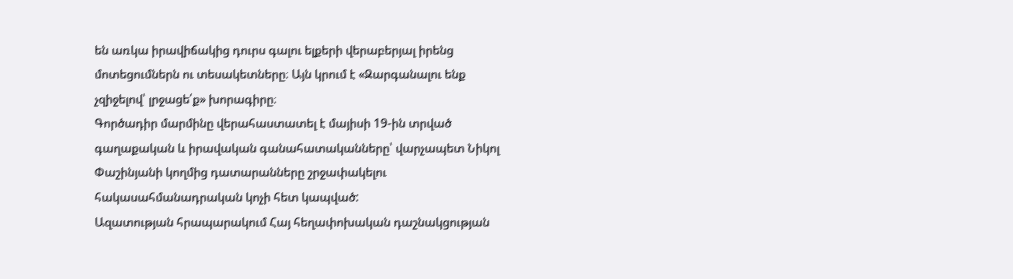են առկա իրավիճակից դուրս գալու ելքերի վերաբերյալ իրենց մոտեցումներն ու տեսակետները։ Այն կրում է «Զարգանալու ենք չզիջելով՝ լրջացե՛ք» խորագիրը։
Գործադիր մարմինը վերահաստատել է մայիսի 19-ին տրված գաղաքական և իրավական գանահատականները՝ վարչապետ Նիկոլ Փաշինյանի կողմից դատարանները շրջափակելու հակասահմանադրական կոչի հետ կապված:
Ազատության հրապարակում Հայ հեղափոխական դաշնակցության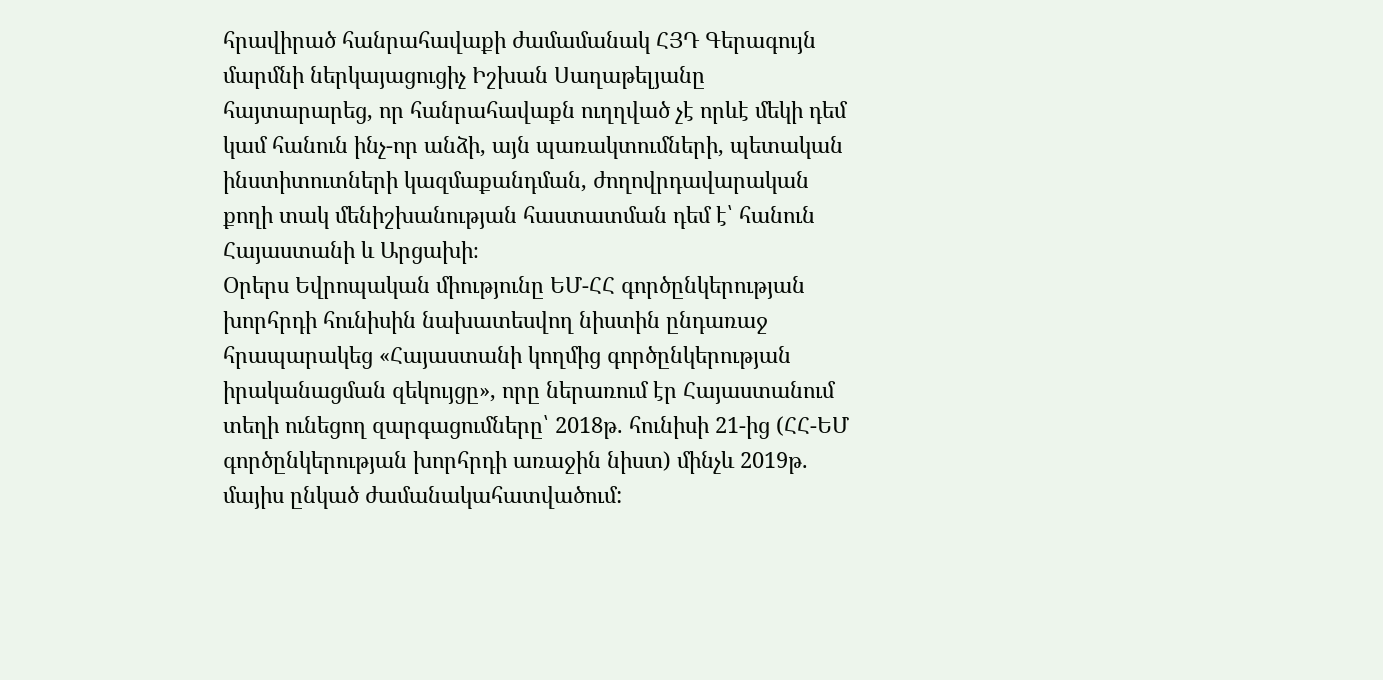հրավիրած հանրահավաքի ժամամանակ ՀՅԴ Գերագույն մարմնի ներկայացուցիչ Իշխան Սաղաթելյանը հայտարարեց, որ հանրահավաքն ուղղված չէ որևէ մեկի դեմ կամ հանուն ինչ-որ անձի, այն պառակտումների, պետական ինստիտուտների կազմաքանդման, ժողովրդավարական քողի տակ մենիշխանության հաստատման դեմ է՝ հանուն Հայաստանի և Արցախի։
Օրերս Եվրոպական միությունը ԵՄ-ՀՀ գործընկերության խորհրդի հունիսին նախատեսվող նիստին ընդառաջ հրապարակեց «Հայաստանի կողմից գործընկերության իրականացման զեկույցը», որը ներառում էր Հայաստանում տեղի ունեցող զարգացումները՝ 2018թ. հունիսի 21-ից (ՀՀ-ԵՄ գործընկերության խորհրդի առաջին նիստ) մինչև 2019թ. մայիս ընկած ժամանակահատվածում: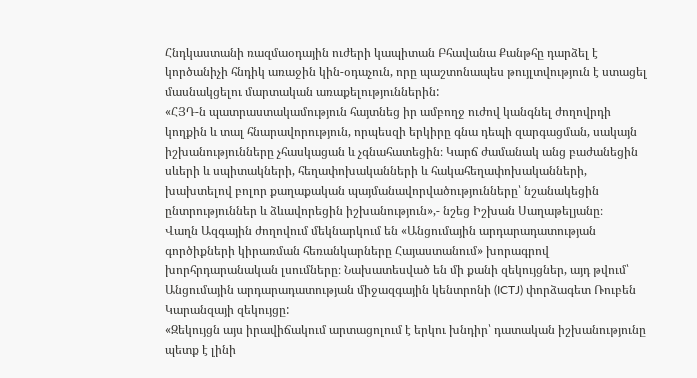Հնդկաստանի ռազմաօդային ուժերի կապիտան Բհավանա Քանթհը դարձել է կործանիչի հնդիկ առաջին կին-օդաչուն, որը պաշտոնապես թույլտվություն է ստացել մասնակցելու մարտական առաքելություններին:
«ՀՅԴ-ն պատրաստակամություն հայտնեց իր ամբողջ ուժով կանգնել ժողովրդի կողքին և տալ հնարավորություն, որպեսզի երկիրը գնա դեպի զարգացման, սակայն իշխանությունները չհասկացան և չգնահատեցին։ Կարճ ժամանակ անց բաժանեցին սևերի և սպիտակների, հեղափոխականների և հակահեղափոխականների, խախտելով բոլոր քաղաքական պայմանավորվածությունները՝ նշանակեցին ընտրություններ և ձևավորեցին իշխանություն»,- նշեց Իշխան Սաղաթելյանը։
Վաղն Ազգային ժողովում մեկնարկում են «Անցումային արդարադատության գործիքների կիրառման հեռանկարները Հայաստանում» խորագրով խորհրդարանական լսումները։ Նախատեսված են մի քանի զեկույցներ, այդ թվում՝ Անցումային արդարադատության միջազգային կենտրոնի (ICTJ) փորձագետ Ռուբեն Կարանզայի զեկույցը:
«Զեկույցն այս իրավիճակում արտացոլում է երկու խնդիր՝ դատական իշխանությունը պետք է լինի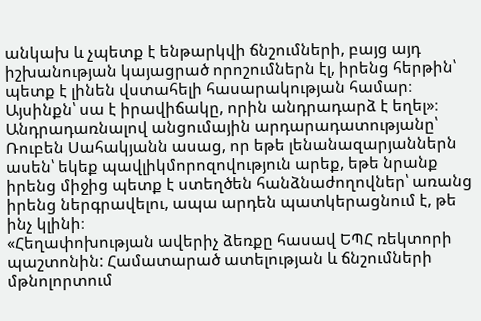անկախ և չպետք է ենթարկվի ճնշումների, բայց այդ իշխանության կայացրած որոշումներն էլ, իրենց հերթին՝ պետք է լինեն վստահելի հասարակության համար։ Այսինքն՝ սա է իրավիճակը, որին անդրադարձ է եղել»։
Անդրադառնալով անցումային արդարադատությանը՝ Ռուբեն Սահակյանն ասաց, որ եթե լենանազարյաններն ասեն՝ եկեք պավլիկմորոզովություն արեք, եթե նրանք իրենց միջից պետք է ստեղծեն հանձնաժողովներ՝ առանց իրենց ներգրավելու, ապա արդեն պատկերացնում է, թե ինչ կլինի։
«Հեղափոխության ավերիչ ձեռքը հասավ ԵՊՀ ռեկտորի պաշտոնին: Համատարած ատելության և ճնշումների մթնոլորտում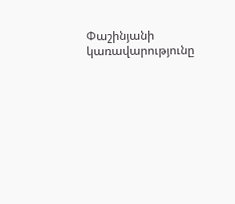Փաշինյանի կառավարությունը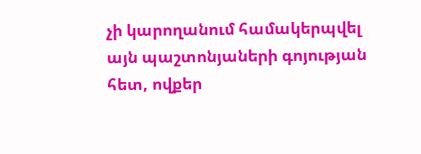չի կարողանում համակերպվել այն պաշտոնյաների գոյության հետ, ովքեր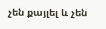չեն քայլել և չեն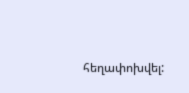հեղափոխվել: